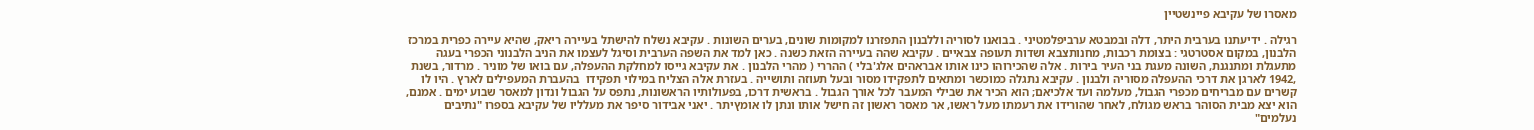מאסרו של עקיבא פיינשטיין

רגילה . ידיעתנו בערבית היתר, דלה ובמבטא ערביפלמטיני . בבואנו לסוריה וללבנון התפזרנו למקומות שונים, בערים השונות . עקיבא נשלח להישתל בעיירה ריאק, שהיא עיירה כפרית במרכז הלבנון, במקום אסטרטגי : בצומת רכבות, מחנותצבא ושדות תעופה צבאיים . עקיבא שהה בעיירה הזאת כשנה . כאן למד את השפה הערבית וסיגל לעצמו את הניב הלבנוני הכפרי בעגה מתעגלת ומתנגנת, השונה מעגת בני העיר בירות . אלה שהכירוהו כינו אותו אבראהים אלג'בלי ) ההררי ( מהרי הלבנון . את עקיבא גייסו למחלקת ההעפלה, עם בואו של מוניר . מרדור, בשנת ,1942 לארגן את דרכי ההעפלה מסוריה ולבנון . עקיבא נתגלה כמוכשר ומתאים לתפקידו מסור ובעל תעוזה ותושייה . בעזרת אלה הצליח במילוי תפקידו  בהעברת המעפילים לארץ . היו לו קשרים עם מבריחים מכפרי הגבול, מעלמה ועד אלכיאם; הוא הכיר את שבילי המעבר לכל אורך הגבול . בראשית דרכו, בפעולותיו הראשונות, נתפס על הגבול ונדון למאסר שבוע ימים . אמנם, הוא יצא מבית הסוהר בראש מגולח, לאחר שהורידו את רעמתו מעל ראשו, אר מאסר ראשון זה חישל אותו ונתן לו אומץיתר . יאני אבידור סיפר את מעלליו של עקיבא בספרו "נתיבים נעלמים"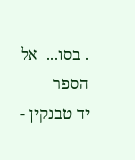. בסו...  אל הספר
יד טבנקין -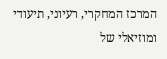המרכז המחקרי, רעיוני, תיעודי ומוזיאלי של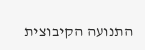התנועה הקיבוצית